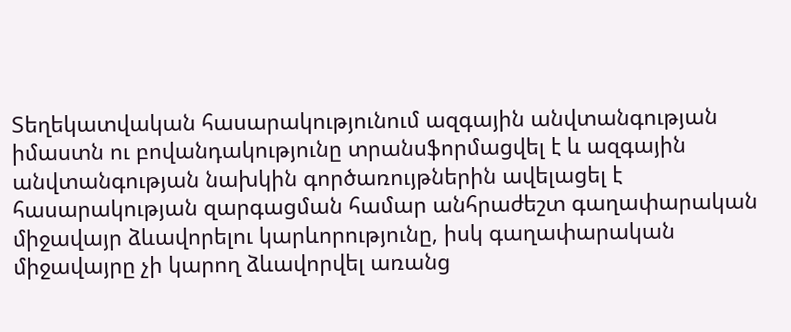Տեղեկատվական հասարակությունում ազգային անվտանգության իմաստն ու բովանդակությունը տրանսֆորմացվել է և ազգային անվտանգության նախկին գործառույթներին ավելացել է հասարակության զարգացման համար անհրաժեշտ գաղափարական միջավայր ձևավորելու կարևորությունը, իսկ գաղափարական միջավայրը չի կարող ձևավորվել առանց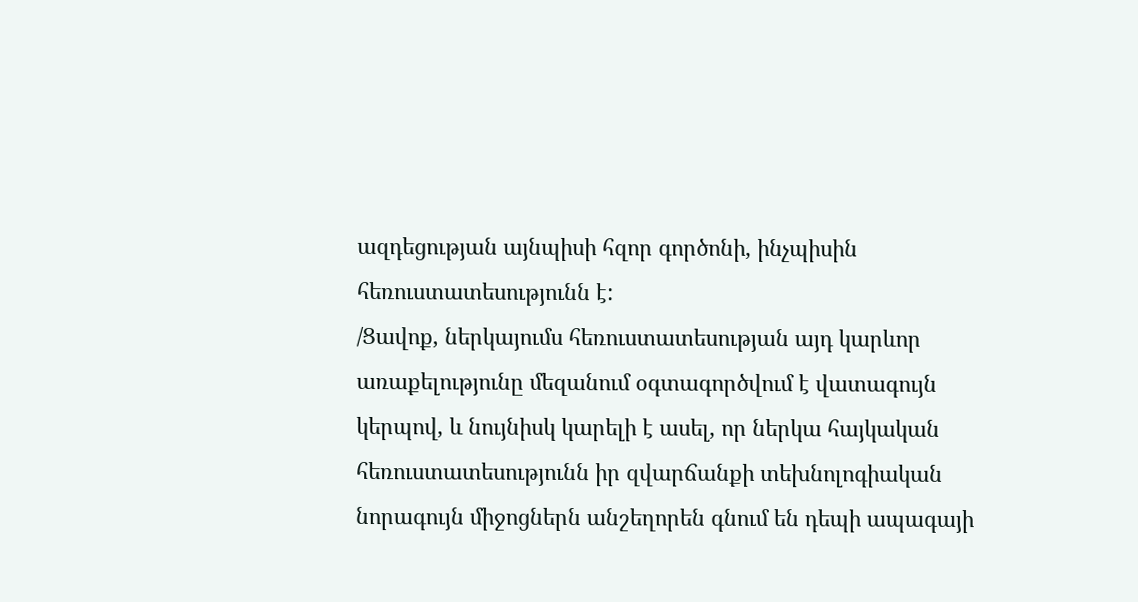ազդեցության այնպիսի հզոր գործոնի, ինչպիսին հեռուստատեսությունն է:
/Ցավոք, ներկայումս հեռուստատեսության այդ կարևոր առաքելությունը մեզանում օգտագործվում է վատագույն կերպով, և նույնիսկ կարելի է ասել, որ ներկա հայկական հեռուստատեսությունն իր զվարճանքի տեխնոլոգիական նորագույն միջոցներն անշեղորեն գնում են դեպի ապագայի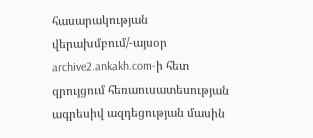հասարակության վերախմբում/-այսօր archive2.ankakh.com-ի հետ զրույցում հեռաուսատեսության ագրեսիվ ազդեցության մասին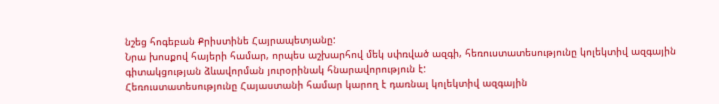նշեց հոգեբան Քրիստինե Հայրապետյանը:
Նրա խոսքով հայերի համար, որպես աշխարհով մեկ սփռված ազգի, հեռուստատեսությունը կոլեկտիվ ազգային գիտակցության ձևավորման յուրօրինակ հնարավորություն է:
Հեռուստատեսությունը Հայաստանի համար կարող է դառնալ կոլեկտիվ ազգային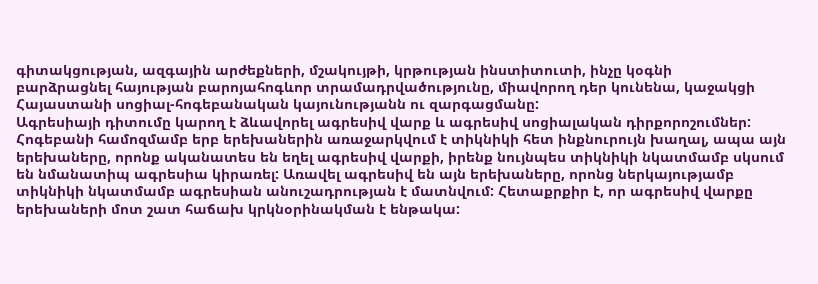գիտակցության, ազգային արժեքների, մշակույթի, կրթության ինստիտուտի, ինչը կօգնի
բարձրացնել հայության բարոյահոգևոր տրամադրվածությունը, միավորող դեր կունենա, կաջակցի Հայաստանի սոցիալ-հոգեբանական կայունությանն ու զարգացմանը:
Ագրեսիայի դիտումը կարող է ձևավորել ագրեսիվ վարք և ագրեսիվ սոցիալական դիրքորոշումներ: Հոգեբանի համոզմամբ երբ երեխաներին առաջարկվում է տիկնիկի հետ ինքնուրույն խաղալ, ապա այն երեխաները, որոնք ականատես են եղել ագրեսիվ վարքի, իրենք նույնպես տիկնիկի նկատմամբ սկսում են նմանատիպ ագրեսիա կիրառել: Առավել ագրեսիվ են այն երեխաները, որոնց ներկայությամբ տիկնիկի նկատմամբ ագրեսիան անուշադրության է մատնվում: Հետաքրքիր է, որ ագրեսիվ վարքը
երեխաների մոտ շատ հաճախ կրկնօրինակման է ենթակա: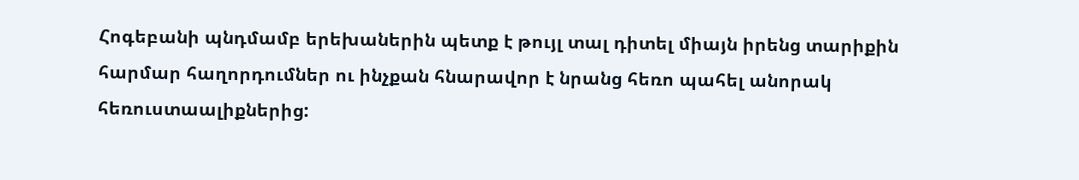Հոգեբանի պնդմամբ երեխաներին պետք է թույլ տալ դիտել միայն իրենց տարիքին հարմար հաղորդումներ ու ինչքան հնարավոր է նրանց հեռո պահել անորակ հեռուստաալիքներից: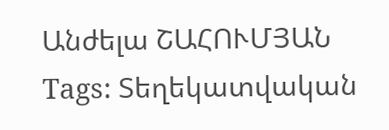Անժելա ՇԱՀՈՒՄՅԱՆ
Tags: Տեղեկատվական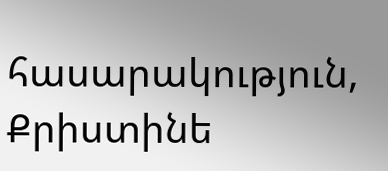հասարակություն, Քրիստինե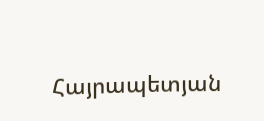Հայրապետյան